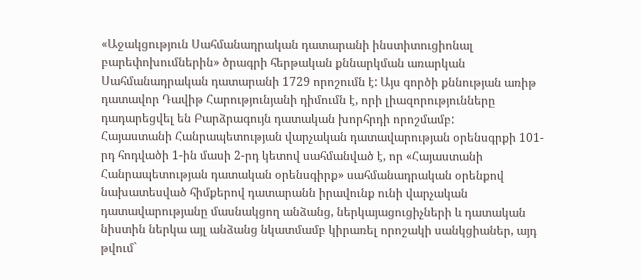«Աջակցություն Սահմանադրական դատարանի ինստիտուցիոնալ բարեփոխումներին» ծրագրի հերթական քննարկման առարկան Սահմանադրական դատարանի 1729 որոշումն է: Այս գործի քննության առիթ դատավոր Դավիթ Հարությունյանի դիմումն է, որի լիազորությունները դադարեցվել են Բարձրագույն դատական խորհրդի որոշմամբ:
Հայաստանի Հանրապետության վարչական դատավարության օրենսգրքի 101-րդ հոդվածի 1-ին մասի 2-րդ կետով սահմանված է, որ «Հայաստանի Հանրապետության դատական օրենսգիրք» սահմանադրական օրենքով նախատեսված հիմքերով դատարանն իրավունք ունի վարչական դատավարությանը մասնակցող անձանց, ներկայացուցիչների և դատական նիստին ներկա այլ անձանց նկատմամբ կիրառել որոշակի սանկցիաներ, այդ թվում`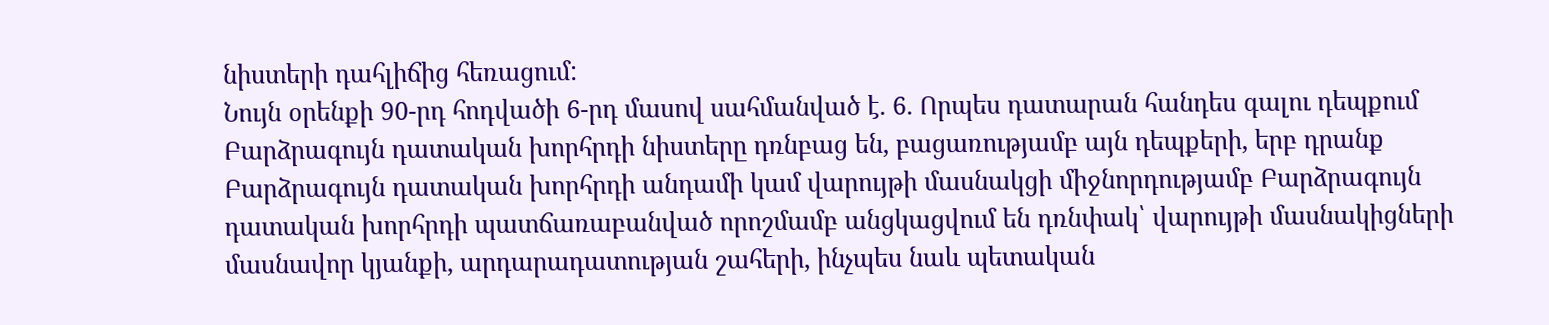նիստերի դահլիճից հեռացում:
Նույն օրենքի 90-րդ հոդվածի 6-րդ մասով սահմանված է. 6. Որպես դատարան հանդես գալու դեպքում Բարձրագույն դատական խորհրդի նիստերը դռնբաց են, բացառությամբ այն դեպքերի, երբ դրանք Բարձրագույն դատական խորհրդի անդամի կամ վարույթի մասնակցի միջնորդությամբ Բարձրագույն դատական խորհրդի պատճառաբանված որոշմամբ անցկացվում են դռնփակ՝ վարույթի մասնակիցների մասնավոր կյանքի, արդարադատության շահերի, ինչպես նաև պետական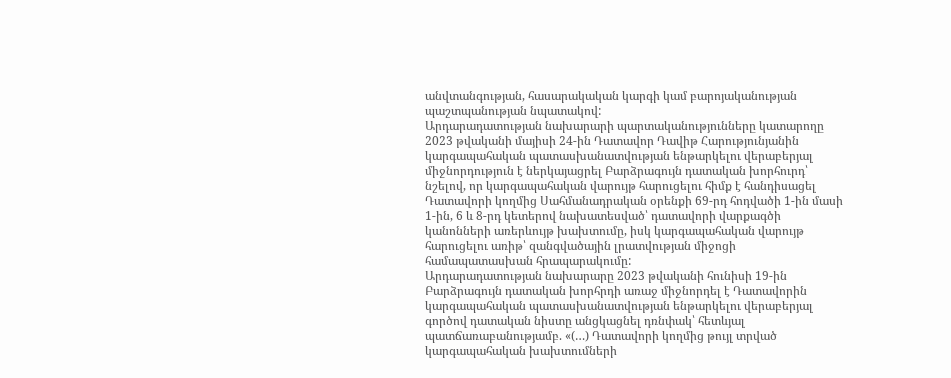անվտանգության, հասարակական կարգի կամ բարոյականության պաշտպանության նպատակով:
Արդարադատության նախարարի պարտականությունները կատարողը 2023 թվականի մայիսի 24-ին Դատավոր Դավիթ Հարությունյանին կարգապահական պատասխանատվության ենթարկելու վերաբերյալ միջնորդություն է ներկայացրել Բարձրագույն դատական խորհուրդ՝ նշելով, որ կարգապահական վարույթ հարուցելու հիմք է հանդիսացել Դատավորի կողմից Սահմանադրական օրենքի 69-րդ հոդվածի 1-ին մասի 1-ին, 6 և 8-րդ կետերով նախատեսված՝ դատավորի վարքագծի կանոնների առերևույթ խախտումը, իսկ կարգապահական վարույթ հարուցելու առիթ՝ զանգվածային լրատվության միջոցի համապատասխան հրապարակումը:
Արդարադատության նախարարը 2023 թվականի հունիսի 19-ին Բարձրագույն դատական խորհրդի առաջ միջնորդել է Դատավորին կարգապահական պատասխանատվության ենթարկելու վերաբերյալ գործով դատական նիստը անցկացնել դռնփակ՝ հետևյալ պատճառաբանությամբ. «(…) Դատավորի կողմից թույլ տրված կարգապահական խախտումների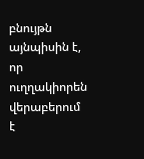բնույթն այնպիսին է, որ ուղղակիորեն վերաբերում է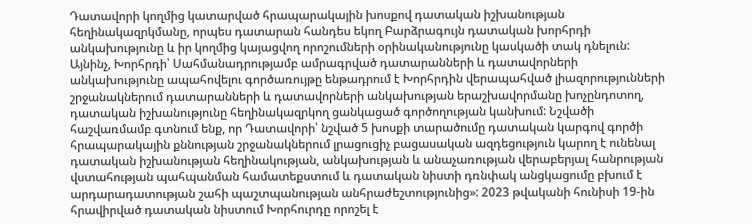Դատավորի կողմից կատարված հրապարակային խոսքով դատական իշխանության հեղինակազրկմանը, որպես դատարան հանդես եկող Բարձրագույն դատական խորհրդի անկախությունը և իր կողմից կայացվող որոշումների օրինականությունը կասկածի տակ դնելուն: Այնինչ, Խորհրդի՝ Սահմանադրությամբ ամրագրված դատարանների և դատավորների անկախությունը ապահովելու գործառույթը ենթադրում է Խորհրդին վերապահված լիազորությունների շրջանակներում դատարանների և դատավորների անկախության երաշխավորմանը խոչընդոտող, դատական իշխանությունը հեղինակազրկող ցանկացած գործողության կանխում: Նշվածի հաշվառմամբ գտնում ենք, որ Դատավորի՝ նշված 5 խոսքի տարածումը դատական կարգով գործի հրապարակային քննության շրջանակներում լրացուցիչ բացասական ազդեցություն կարող է ունենալ դատական իշխանության հեղինակության, անկախության և անաչառության վերաբերյալ հանրության վստահության պահպանման համատեքստում և դատական նիստի դռնփակ անցկացումը բխում է արդարադատության շահի պաշտպանության անհրաժեշտությունից»: 2023 թվականի հունիսի 19-ին հրավիրված դատական նիստում Խորհուրդը որոշել է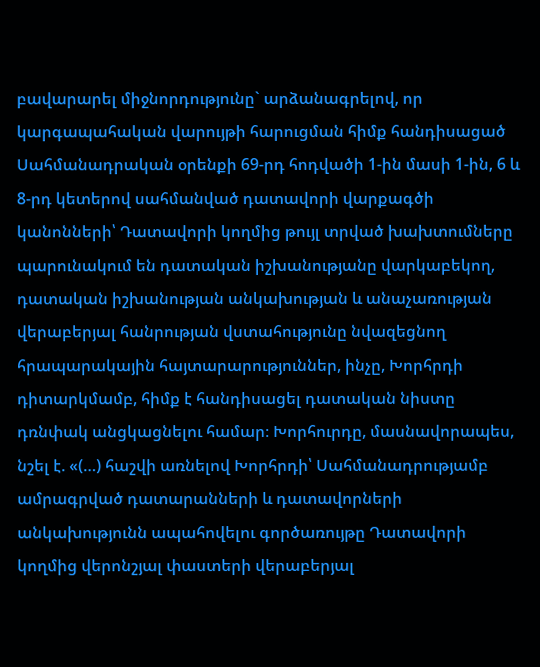բավարարել միջնորդությունը` արձանագրելով, որ կարգապահական վարույթի հարուցման հիմք հանդիսացած Սահմանադրական օրենքի 69-րդ հոդվածի 1-ին մասի 1-ին, 6 և 8-րդ կետերով սահմանված դատավորի վարքագծի կանոնների՝ Դատավորի կողմից թույլ տրված խախտումները պարունակում են դատական իշխանությանը վարկաբեկող, դատական իշխանության անկախության և անաչառության վերաբերյալ հանրության վստահությունը նվազեցնող հրապարակային հայտարարություններ, ինչը, Խորհրդի դիտարկմամբ, հիմք է հանդիսացել դատական նիստը դռնփակ անցկացնելու համար։ Խորհուրդը, մասնավորապես, նշել է. «(…) հաշվի առնելով Խորհրդի՝ Սահմանադրությամբ ամրագրված դատարանների և դատավորների անկախությունն ապահովելու գործառույթը Դատավորի կողմից վերոնշյալ փաստերի վերաբերյալ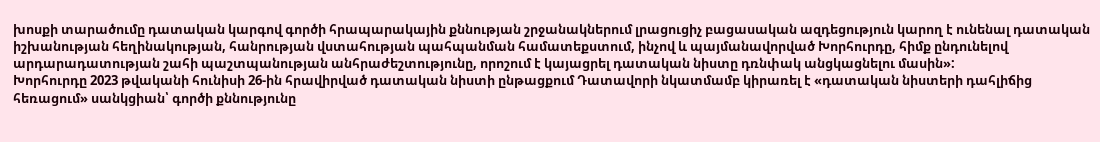խոսքի տարածումը դատական կարգով գործի հրապարակային քննության շրջանակներում լրացուցիչ բացասական ազդեցություն կարող է ունենալ դատական իշխանության հեղինակության, հանրության վստահության պահպանման համատեքստում, ինչով և պայմանավորված Խորհուրդը, հիմք ընդունելով արդարադատության շահի պաշտպանության անհրաժեշտությունը, որոշում է կայացրել դատական նիստը դռնփակ անցկացնելու մասին»:
Խորհուրդը 2023 թվականի հունիսի 26-ին հրավիրված դատական նիստի ընթացքում Դատավորի նկատմամբ կիրառել է «դատական նիստերի դահլիճից հեռացում» սանկցիան՝ գործի քննությունը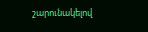շարունակելով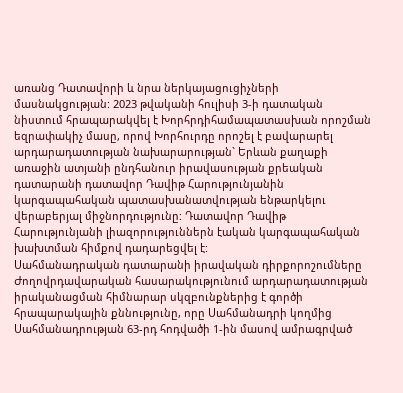առանց Դատավորի և նրա ներկայացուցիչների մասնակցության: 2023 թվականի հուլիսի 3-ի դատական նիստում հրապարակվել է Խորհրդիհամապատասխան որոշման եզրափակիչ մասը, որով Խորհուրդը որոշել է բավարարել արդարադատության նախարարության` Երևան քաղաքի առաջին ատյանի ընդհանուր իրավասության քրեական դատարանի դատավոր Դավիթ Հարությունյանին կարգապահական պատասխանատվության ենթարկելու վերաբերյալ միջնորդությունը: Դատավոր Դավիթ Հարությունյանի լիազորություններն էական կարգապահական խախտման հիմքով դադարեցվել է:
Սահմանադրական դատարանի իրավական դիրքորոշումները
Ժողովրդավարական հասարակությունում արդարադատության իրականացման հիմնարար սկզբունքներից է գործի հրապարակային քննությունը, որը Սահմանադրի կողմից Սահմանադրության 63-րդ հոդվածի 1-ին մասով ամրագրված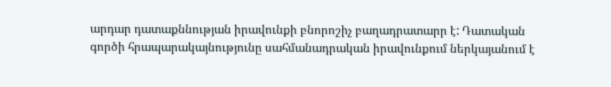արդար դատաքննության իրավունքի բնորոշիչ բաղադրատարր է: Դատական գործի հրապարակայնությունը սահմանադրական իրավունքում ներկայանում է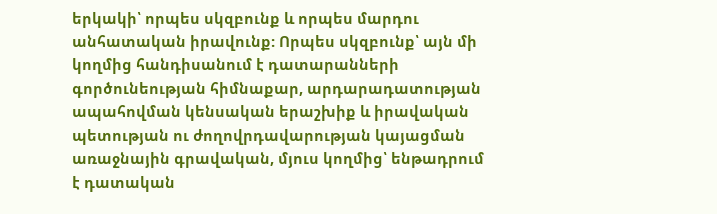երկակի՝ որպես սկզբունք և որպես մարդու անհատական իրավունք: Որպես սկզբունք՝ այն մի կողմից հանդիսանում է դատարանների գործունեության հիմնաքար, արդարադատության ապահովման կենսական երաշխիք և իրավական պետության ու ժողովրդավարության կայացման առաջնային գրավական, մյուս կողմից՝ ենթադրում է դատական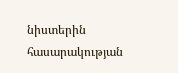նիստերին հասարակության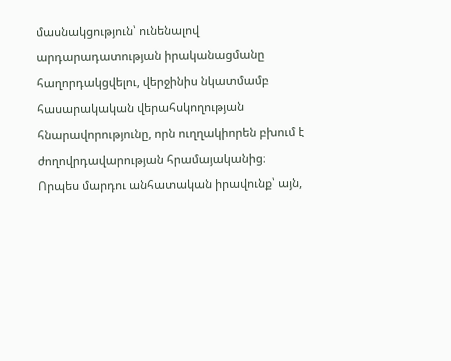մասնակցություն՝ ունենալով արդարադատության իրականացմանը հաղորդակցվելու, վերջինիս նկատմամբ հասարակական վերահսկողության հնարավորությունը, որն ուղղակիորեն բխում է ժողովրդավարության հրամայականից։ Որպես մարդու անհատական իրավունք՝ այն,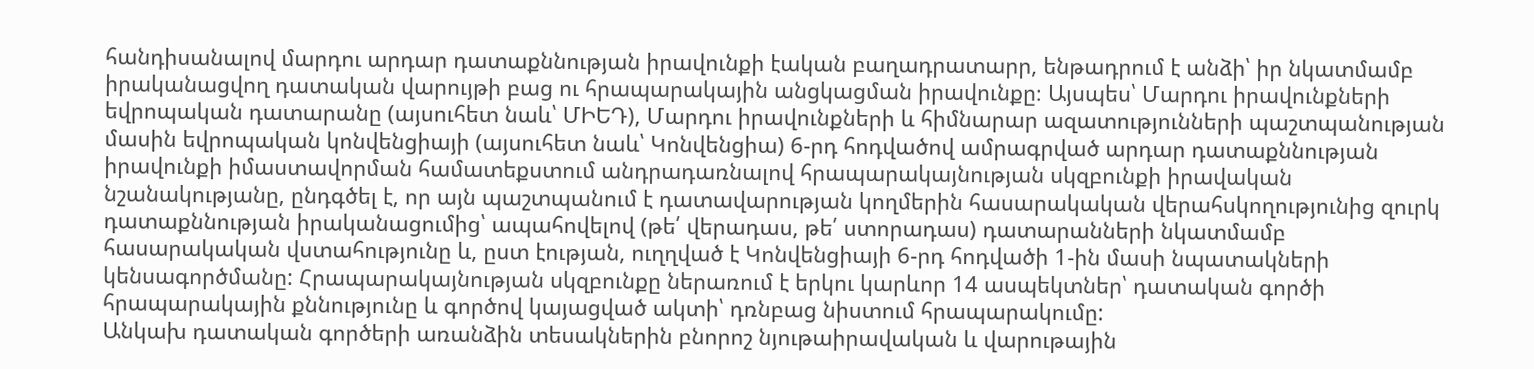հանդիսանալով մարդու արդար դատաքննության իրավունքի էական բաղադրատարր, ենթադրում է անձի՝ իր նկատմամբ իրականացվող դատական վարույթի բաց ու հրապարակային անցկացման իրավունքը։ Այսպես՝ Մարդու իրավունքների եվրոպական դատարանը (այսուհետ նաև՝ ՄԻԵԴ), Մարդու իրավունքների և հիմնարար ազատությունների պաշտպանության մասին եվրոպական կոնվենցիայի (այսուհետ նաև՝ Կոնվենցիա) 6-րդ հոդվածով ամրագրված արդար դատաքննության իրավունքի իմաստավորման համատեքստում անդրադառնալով հրապարակայնության սկզբունքի իրավական նշանակությանը, ընդգծել է, որ այն պաշտպանում է դատավարության կողմերին հասարակական վերահսկողությունից զուրկ դատաքննության իրականացումից՝ ապահովելով (թե՛ վերադաս, թե՛ ստորադաս) դատարանների նկատմամբ հասարակական վստահությունը և, ըստ էության, ուղղված է Կոնվենցիայի 6-րդ հոդվածի 1-ին մասի նպատակների կենսագործմանը: Հրապարակայնության սկզբունքը ներառում է երկու կարևոր 14 ասպեկտներ՝ դատական գործի հրապարակային քննությունը և գործով կայացված ակտի՝ դռնբաց նիստում հրապարակումը:
Անկախ դատական գործերի առանձին տեսակներին բնորոշ նյութաիրավական և վարութային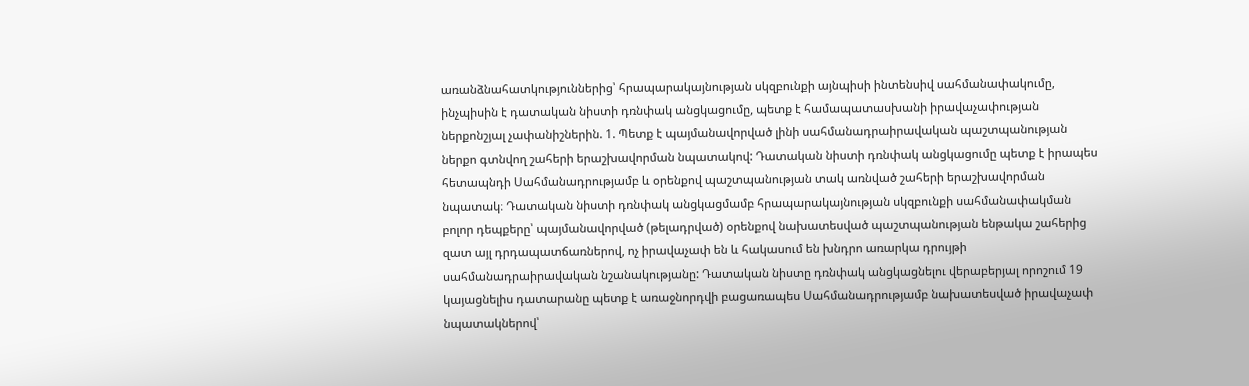առանձնահատկություններից՝ հրապարակայնության սկզբունքի այնպիսի ինտենսիվ սահմանափակումը, ինչպիսին է դատական նիստի դռնփակ անցկացումը, պետք է համապատասխանի իրավաչափության ներքոնշյալ չափանիշներին. 1. Պետք է պայմանավորված լինի սահմանադրաիրավական պաշտպանության ներքո գտնվող շահերի երաշխավորման նպատակով: Դատական նիստի դռնփակ անցկացումը պետք է իրապես հետապնդի Սահմանադրությամբ և օրենքով պաշտպանության տակ առնված շահերի երաշխավորման նպատակ։ Դատական նիստի դռնփակ անցկացմամբ հրապարակայնության սկզբունքի սահմանափակման բոլոր դեպքերը՝ պայմանավորված (թելադրված) օրենքով նախատեսված պաշտպանության ենթակա շահերից զատ այլ դրդապատճառներով, ոչ իրավաչափ են և հակասում են խնդրո առարկա դրույթի սահմանադրաիրավական նշանակությանը: Դատական նիստը դռնփակ անցկացնելու վերաբերյալ որոշում 19 կայացնելիս դատարանը պետք է առաջնորդվի բացառապես Սահմանադրությամբ նախատեսված իրավաչափ նպատակներով՝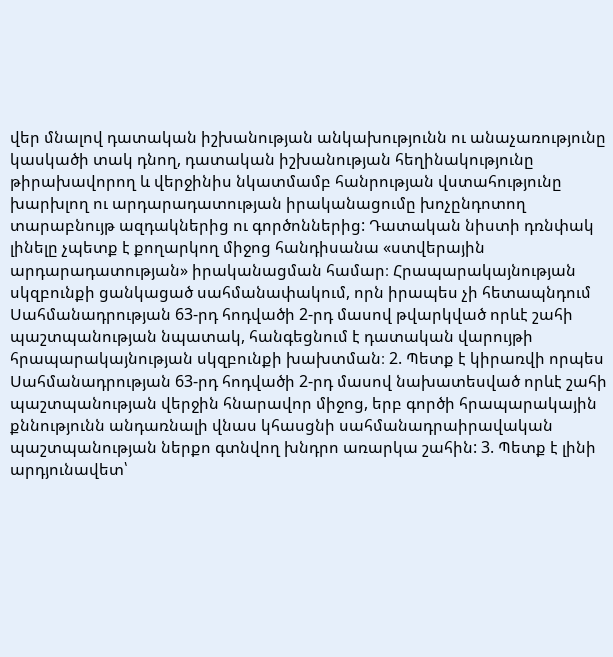վեր մնալով դատական իշխանության անկախությունն ու անաչառությունը կասկածի տակ դնող, դատական իշխանության հեղինակությունը թիրախավորող և վերջինիս նկատմամբ հանրության վստահությունը խարխլող ու արդարադատության իրականացումը խոչընդոտող տարաբնույթ ազդակներից ու գործոններից: Դատական նիստի դռնփակ լինելը չպետք է քողարկող միջոց հանդիսանա «ստվերային արդարադատության» իրականացման համար։ Հրապարակայնության սկզբունքի ցանկացած սահմանափակում, որն իրապես չի հետապնդում Սահմանադրության 63-րդ հոդվածի 2-րդ մասով թվարկված որևէ շահի պաշտպանության նպատակ, հանգեցնում է դատական վարույթի հրապարակայնության սկզբունքի խախտման։ 2. Պետք է կիրառվի որպես Սահմանադրության 63-րդ հոդվածի 2-րդ մասով նախատեսված որևէ շահի պաշտպանության վերջին հնարավոր միջոց, երբ գործի հրապարակային քննությունն անդառնալի վնաս կհասցնի սահմանադրաիրավական պաշտպանության ներքո գտնվող խնդրո առարկա շահին: 3. Պետք է լինի արդյունավետ՝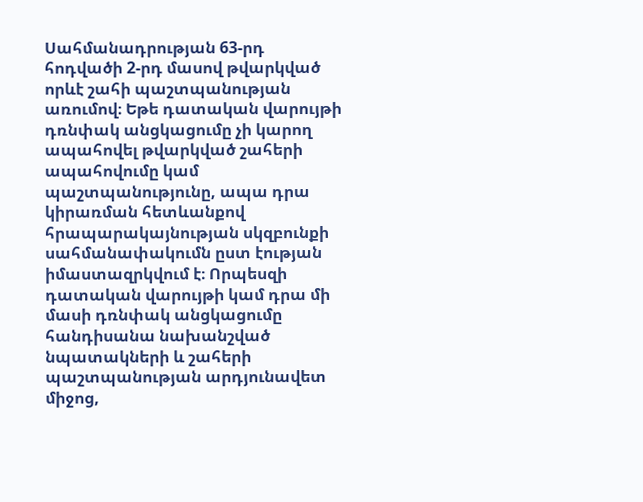Սահմանադրության 63-րդ հոդվածի 2-րդ մասով թվարկված որևէ շահի պաշտպանության առումով։ Եթե դատական վարույթի դռնփակ անցկացումը չի կարող ապահովել թվարկված շահերի ապահովումը կամ պաշտպանությունը, ապա դրա կիրառման հետևանքով հրապարակայնության սկզբունքի սահմանափակումն ըստ էության իմաստազրկվում է։ Որպեսզի դատական վարույթի կամ դրա մի մասի դռնփակ անցկացումը հանդիսանա նախանշված նպատակների և շահերի պաշտպանության արդյունավետ միջոց,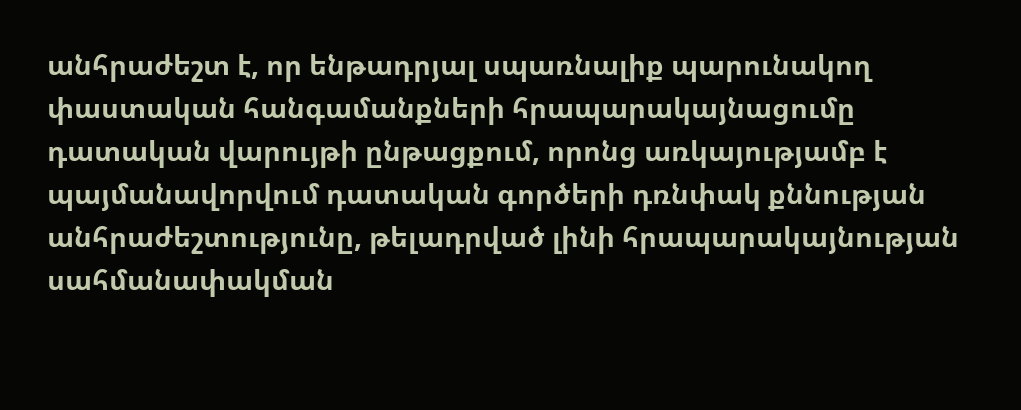անհրաժեշտ է, որ ենթադրյալ սպառնալիք պարունակող փաստական հանգամանքների հրապարակայնացումը դատական վարույթի ընթացքում, որոնց առկայությամբ է պայմանավորվում դատական գործերի դռնփակ քննության անհրաժեշտությունը, թելադրված լինի հրապարակայնության սահմանափակման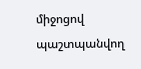միջոցով պաշտպանվող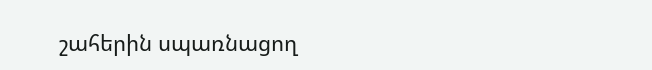շահերին սպառնացող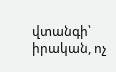վտանգի՝ իրական, ոչ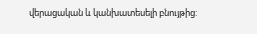վերացական և կանխատեսելի բնույթից: